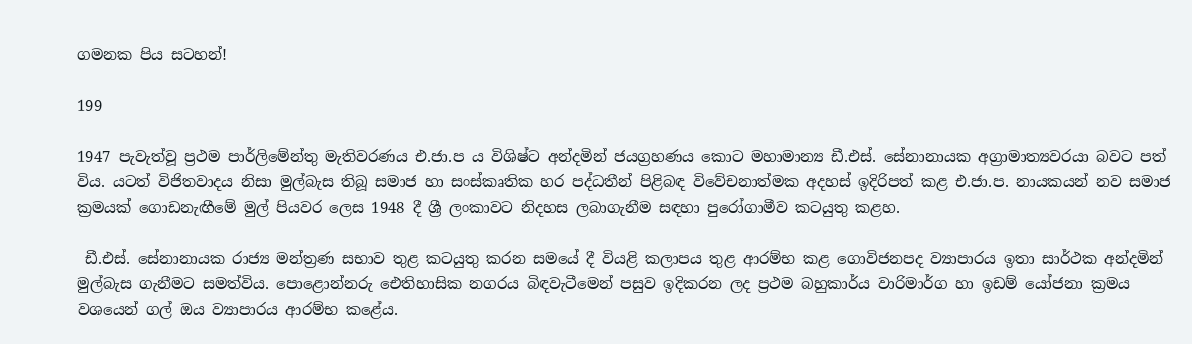ගමනක පිය සටහන්!

199

1947 පැවැත්වූ ප්‍රථම පාර්ලිමේන්තු මැතිවරණය එ.ජා.ප ය විශිෂ්ට අන්දමින් ජයග්‍රහණය කොට මහාමාන්‍ය ඩී.එස්. සේනානායක අග්‍රාමාත්‍යවරයා බවට පත් විය. යටත් විජිතවාදය නිසා මුල්බැස තිබූ සමාජ හා සංස්කෘතික හර පද්ධතීන් පිළිබඳ විවේචනාත්මක අදහස් ඉදිරිපත් කළ එ.ජා.ප. නායකයන් නව සමාජ ක්‍රමයක් ගොඩනැඟීමේ මුල් පියවර ලෙස 1948 දී ශ්‍රී ලංකාවට නිදහස ලබාගැනීම සඳහා පුරෝගාමීව කටයුතු කළහ.

 ඩී.එස්. සේනානායක රාජ්‍ය මන්ත්‍රණ සභාව තුළ කටයුතු කරන සමයේ දී වියළි කලාපය තුළ ආරම්භ කළ ගොවිජනපද ව්‍යාපාරය ඉතා සාර්ථක අන්දමින් මුල්බැස ගැනීමට සමත්විය. පොළොන්නරු ඓතිහාසික නගරය බිඳවැටීමෙන් පසුව ඉදිකරන ලද ප්‍රථම බහුකාර්ය වාරිමාර්ග හා ඉඩම් යෝජනා ක්‍රමය වශයෙන් ගල් ඔය ව්‍යාපාරය ආරම්භ කළේය.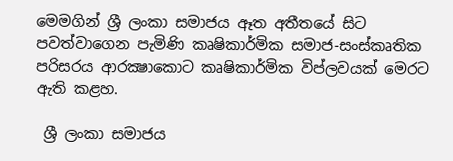මෙමගින් ශ්‍රී ලංකා සමාජය ඈත අතීතයේ සිට පවත්වාගෙන පැමිණි කෘෂිකාර්මික සමාජ-සංස්කෘතික පරිසරය ආරක්‍ෂාකොට කෘෂිකාර්මික විප්ලවයක් මෙරට ඇති කළහ.

 ශ්‍රී ලංකා සමාජය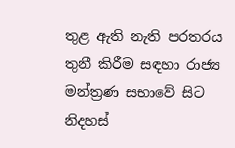තුළ ඇති නැති පරතරය තුනී කිරීම සඳහා රාජ්‍ය මන්ත්‍රණ සභාවේ සිට නිදහස්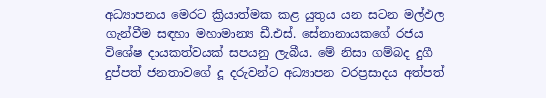අධ්‍යාපනය මෙරට ක්‍රියාත්මක කළ යුතුය යන සටන මල්ඵල ගැන්වීම සඳහා මහාමාන්‍ය ඩී.එස්. සේනානායකගේ රජය විශේෂ දායකත්වයක් සපයනු ලැබීය. මේ නිසා ගම්බද දුගී දුප්පත් ජනතාවගේ දූ දරුවන්ට අධ්‍යාපන වරප්‍රසාදය අත්පත්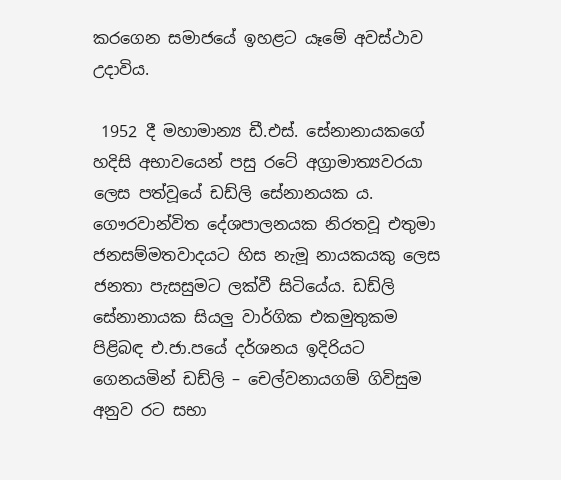කරගෙන සමාජයේ ඉහළට යෑමේ අවස්ථාව උදාවිය.

 1952 දී මහාමාන්‍ය ඩී.එස්. සේනානායකගේ හදිසි අභාවයෙන් පසු රටේ අග්‍රාමාත්‍යවරයා ලෙස පත්වූයේ ඩඩ්ලි සේනානයක ය. ගෞරවාන්විත දේශපාලනයක නිරතවූ එතුමා ජනසම්මතවාදයට හිස නැමූ නායකයකු ලෙස ජනතා පැසසුමට ලක්වී සිටියේය. ඩඩ්ලි සේනානායක සියලු වාර්ගික එකමුතුකම පිළිබඳ එ.ජා.පයේ දර්ශනය ඉදිරියට ගෙනයමින් ඩඩ්ලි – චෙල්වනායගම් ගිවිසුම අනුව රට සභා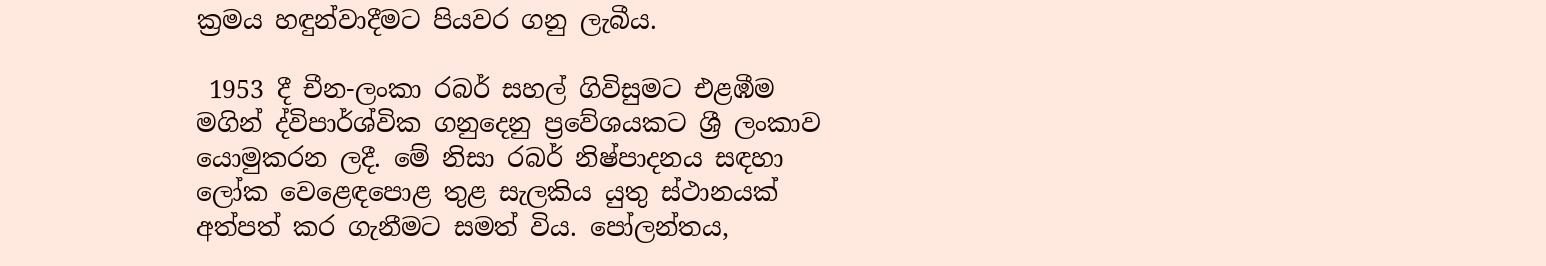ක්‍රමය හඳුන්වාදීමට පියවර ගනු ලැබීය.

 1953 දී චීන-ලංකා රබර් සහල් ගිවිසුමට එළඹීම මගින් ද්විපාර්ශ්වික ගනුදෙනු ප්‍රවේශයකට ශ්‍රී ලංකාව යොමුකරන ලදී. මේ නිසා රබර් නිෂ්පාදනය සඳහා ලෝක වෙළෙඳපොළ තුළ සැලකිය යුතු ස්ථානයක් අත්පත් කර ගැනීමට සමත් විය. පෝලන්තය,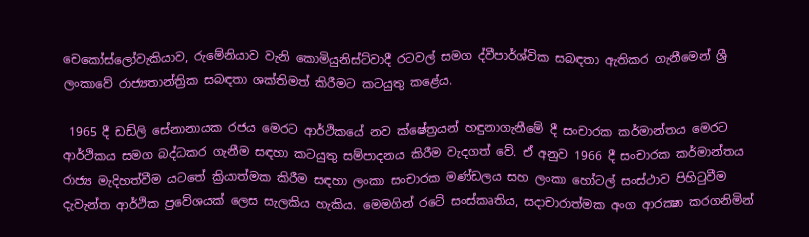චෙකෝස්ලෝවැකියාව, රුමේනියාව වැනි කොමියුනිස්ට්වාදී රටවල් සමග ද්වීපාර්ශ්වික සබඳතා ඇතිකර ගැනීමෙන් ශ්‍රී ලංකාවේ රාජ්‍යතාන්ත්‍රික සබඳතා ශක්තිමත් කිරීමට කටයුතු කළේය.

 1965 දී ඩඩ්ලි සේනානායක රජය මෙරට ආර්ථිකයේ නව ක්ෂේත්‍රයන් හඳුනාගැනීමේ දී සංචාරක කර්මාන්තය මෙරට ආර්ථිකය සමග බද්ධකර ගැනීම සඳහා කටයුතු සම්පාදනය කිරීම වැදගත් වේ. ඒ අනුව 1966 දී සංචාරක කර්මාන්තය රාජ්‍ය මැදිහත්වීම යටතේ ක්‍රියාත්මක කිරීම සඳහා ලංකා සංචාරක මණ්ඩලය සහ ලංකා හෝටල් සංස්ථාව පිහිටුවීම දැවැන්ත ආර්ථික ප්‍රවේශයක් ලෙස සැලකිය හැකිය. මෙමගින් රටේ සංස්කෘතිය, සදාචාරාත්මක අංග ආරක්‍ෂා කරගනිමින්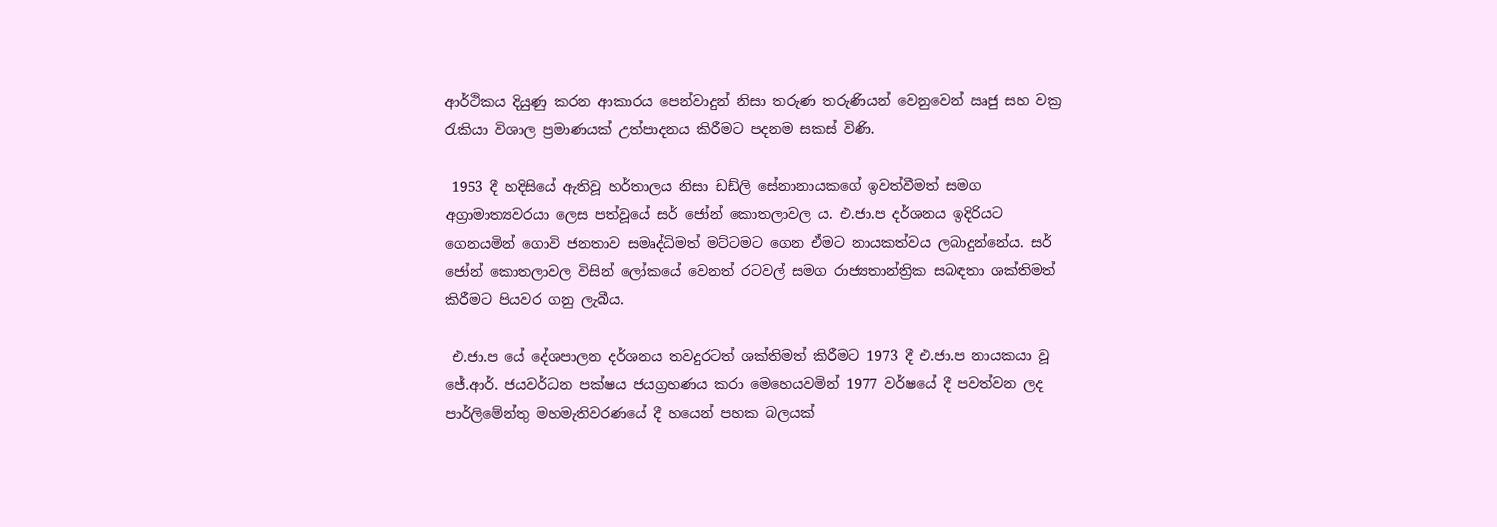ආර්ථිකය දියුණු කරන ආකාරය පෙන්වාදුන් නිසා තරුණ තරුණියන් වෙනුවෙන් ඍජු සහ වක්‍ර රැකියා විශාල ප්‍රමාණයක් උත්පාදනය කිරීමට පදනම සකස් විණි.

 1953 දී හදිසියේ ඇතිවූ හර්තාලය නිසා ඩඩ්ලි සේනානායකගේ ඉවත්වීමත් සමග අග්‍රාමාත්‍යවරයා ලෙස පත්වූයේ සර් ජෝන් කොතලාවල ය. එ.ජා.ප දර්ශනය ඉදිරියට ගෙනයමින් ගොවි ජනතාව සමෘද්ධිමත් මට්ටමට ගෙන ඒමට නායකත්වය ලබාදුන්නේය. සර් ජෝන් කොතලාවල විසින් ලෝකයේ වෙනත් රටවල් සමග රාජ්‍යතාන්ත්‍රික සබඳතා ශක්තිමත් කිරීමට පියවර ගනු ලැබීය.

 එ.ජා.ප යේ දේශපාලන දර්ශනය තවදුරටත් ශක්තිමත් කිරීමට 1973 දී එ.ජා.ප නායකයා වූ ජේ.ආර්. ජයවර්ධන පක්ෂය ජයග්‍රහණය කරා මෙහෙයවමින් 1977 වර්ෂයේ දී පවත්වන ලද පාර්ලිමේන්තු මහමැතිවරණයේ දී හයෙන් පහක බලයක්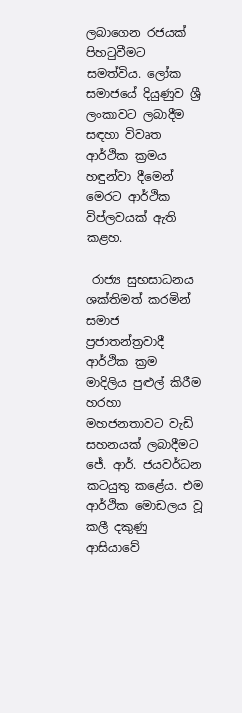ලබාගෙන රජයක් පිහටුවීමට සමත්විය. ලෝක සමාජයේ දියුණුව ශ්‍රී ලංකාවට ලබාදීම සඳහා විවෘත ආර්ථික ක්‍රමය හඳුන්වා දීමෙන් මෙරට ආර්ථික විප්ලවයක් ඇති කළහ.

 රාජ්‍ය සුභසාධනය ශක්තිමත් කරමින් සමාජ ප්‍රජාතන්ත්‍රවාදී ආර්ථික ක්‍රම මාදිලිය පුළුල් කිරීම හරහා මහජනතාවට වැඩි සහනයක් ලබාදීමට ජේ. ආර්. ජයවර්ධන කටයුතු කළේය. එම ආර්ථික මොඩලය වූ කලී දකුණු ආසියාවේ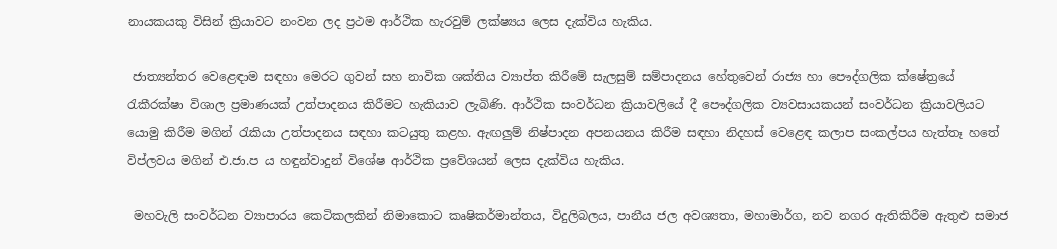නායකයකු විසින් ක්‍රියාවට නංවන ලද ප්‍රථම ආර්ථික හැරවුම් ලක්ෂ්‍යය ලෙස දැක්විය හැකිය.

 ජාත්‍යන්තර වෙළෙඳාම සඳහා මෙරට ගුවන් සහ නාවික ශක්තිය ව්‍යාප්ත කිරීමේ සැලසුම් සම්පාදනය හේතුවෙන් රාජ්‍ය හා පෞද්ගලික ක්ෂේත්‍රයේ රැකීරක්ෂා විශාල ප්‍රමාණයක් උත්පාදනය කිරීමට හැකියාව ලැබිණි. ආර්ථික සංවර්ධන ක්‍රියාවලියේ දී පෞද්ගලික ව්‍යවසායකයන් සංවර්ධන ක්‍රියාවලියට යොමු කිරීම මගින් රැකියා උත්පාදනය සඳහා කටයුතු කළහ. ඇඟලුම් නිෂ්පාදන අපනයනය කිරීම සඳහා නිදහස් වෙළෙඳ කලාප සංකල්පය හැත්තෑ හතේ විප්ලවය මගින් එ.ජා.ප ය හඳුන්වාදුන් විශේෂ ආර්ථික ප්‍රවේශයන් ලෙස දැක්විය හැකිය.

 මහවැලි සංවර්ධන ව්‍යාපාරය කෙටිකලකින් නිමාකොට කෘෂිකර්මාන්තය, විදුලිබලය, පානීය ජල අවශ්‍යතා, මහාමාර්ග, නව නගර ඇතිකිරීම ඇතුළු සමාජ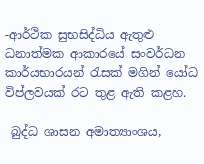-ආර්ථික සුභසිද්ධිය ඇතුළු ධනාත්මක ආකාරයේ සංවර්ධන කාර්යභාරයන් රැසක් මගින් යෝධ විප්ලවයක් රට තුළ ඇති කළහ.

 බුද්ධ ශාසන අමාත්‍යාංශය,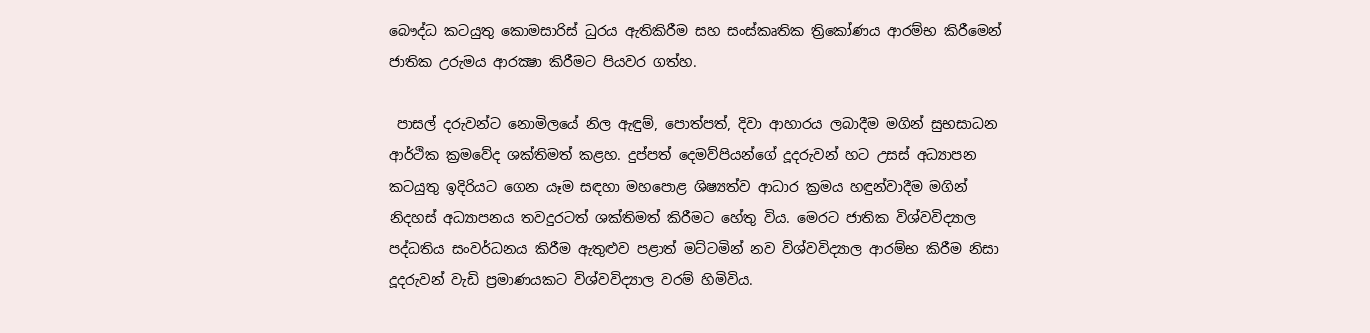බෞද්ධ කටයුතු කොමසාරිස් ධුරය ඇතිකිරීම සහ සංස්කෘතික ත්‍රිකෝණය ආරම්භ කිරීමෙන් ජාතික උරුමය ආරක්‍ෂා කිරීමට පියවර ගත්හ.

 පාසල් දරුවන්ට නොමිලයේ නිල ඇඳුම්, පොත්පත්, දිවා ආහාරය ලබාදීම මගින් සුභසාධන ආර්ථික ක්‍රමවේද ශක්තිමත් කළහ. දුප්පත් දෙමව්පියන්ගේ දූදරුවන් හට උසස් අධ්‍යාපන කටයුතු ඉදිරියට ගෙන යෑම සඳහා මහපොළ ශිෂ්‍යත්ව ආධාර ක්‍රමය හඳුන්වාදීම මගින් නිදහස් අධ්‍යාපනය තවදුරටත් ශක්තිමත් කිරීමට හේතු විය. මෙරට ජාතික විශ්වවිද්‍යාල පද්ධතිය සංවර්ධනය කිරීම ඇතුළුව පළාත් මට්ටමින් නව විශ්වවිද්‍යාල ආරම්භ කිරීම නිසා දූදරුවන් වැඩි ප්‍රමාණයකට විශ්වවිද්‍යාල වරම් හිමිවිය.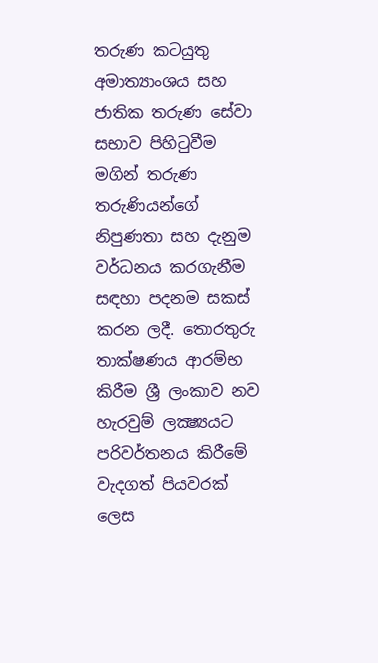තරුණ කටයුතු අමාත්‍යාංශය සහ ජාතික තරුණ සේවා සභාව පිහිටුවීම මගින් තරුණ තරුණියන්ගේ නිපුණතා සහ දැනුම වර්ධනය කරගැනීම සඳහා පදනම සකස් කරන ලදී. තොරතුරු තාක්ෂණය ආරම්භ කිරීම ශ්‍රී ලංකාව නව හැරවුම් ලක්‍ෂ්‍යයට පරිවර්තනය කිරීමේ වැදගත් පියවරක් ලෙස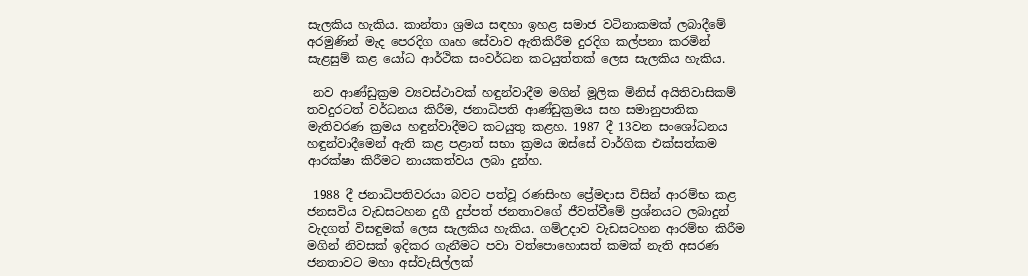සැලකිය හැකිය. කාන්තා ශ්‍රමය සඳහා ඉහළ සමාජ වටිනාකමක් ලබාදීමේ අරමුණින් මැද පෙරදිග ගෘහ සේවාව ඇතිකිරීම දුරදිග කල්පනා කරමින් සැළසුම් කළ යෝධ ආර්ථික සංවර්ධන කටයුත්තක් ලෙස සැලකිය හැකිය.

 නව ආණ්ඩුක්‍රම ව්‍යවස්ථාවක් හඳුන්වාදීම මගින් මූලික මිනිස් අයිතිවාසිකම් තවදුරටත් වර්ධනය කිරීම, ජනාධිපති ආණ්ඩුක්‍රමය සහ සමානුපාතික මැතිවරණ ක්‍රමය හඳුන්වාදීමට කටයුතු කළහ. 1987 දී 13වන සංශෝධනය හඳුන්වාදීමෙන් ඇති කළ පළාත් සභා ක්‍රමය ඔස්සේ වාර්ගික එක්සත්කම ආරක්ෂා කිරීමට නායකත්වය ලබා දුන්හ.

 1988 දී ජනාධිපතිවරයා බවට පත්වූ රණසිංහ ප්‍රේමදාස විසින් ආරම්භ කළ ජනසවිය වැඩසටහන දුගී දුප්පත් ජනතාවගේ ජීවත්වීමේ ප්‍රශ්නයට ලබාදුන් වැදගත් විසඳුමක් ලෙස සැලකිය හැකිය. ගම්උදාව වැඩසටහන ආරම්භ කිරීම මගින් නිවසක් ඉදිකර ගැනීමට පවා වත්පොහොසත් කමක් නැති අසරණ ජනතාවට මහා අස්වැසිල්ලක්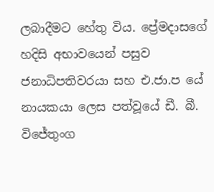ලබාදීමට හේතු විය. ප්‍රේමදාසගේ හදිසි අභාවයෙන් පසුව ජනාධිපතිවරයා සහ එ.ජා.ප යේ නායකයා ලෙස පත්වූයේ ඩී. බී. විජේතුංග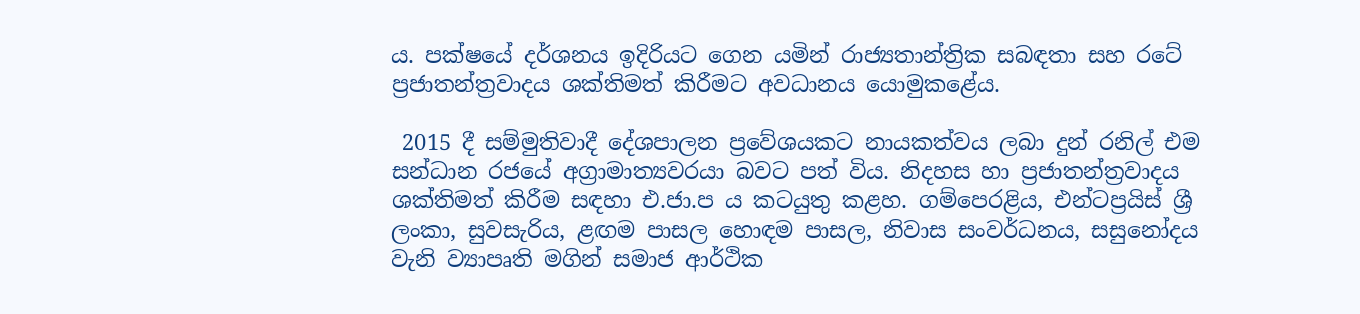ය. පක්ෂයේ දර්ශනය ඉදිරියට ගෙන යමින් රාජ්‍යතාන්ත්‍රික සබඳතා සහ රටේ ප්‍රජාතන්ත්‍රවාදය ශක්තිමත් කිරීමට අවධානය යොමුකළේය.

 2015 දී සම්මුතිවාදී දේශපාලන ප්‍රවේශයකට නායකත්වය ලබා දුන් රනිල් එම සන්ධාන රජයේ අග්‍රාමාත්‍යවරයා බවට පත් විය. නිදහස හා ප්‍රජාතන්ත්‍රවාදය ශක්තිමත් කිරීම සඳහා එ.ජා.ප ය කටයුතු කළහ. ගම්පෙරළිය, එන්ටප්‍රයිස් ශ්‍රී ලංකා, සුවසැරිය, ළඟම පාසල හොඳම පාසල, නිවාස සංවර්ධනය, සසුනෝදය වැනි ව්‍යාපෘති මගින් සමාජ ආර්ථික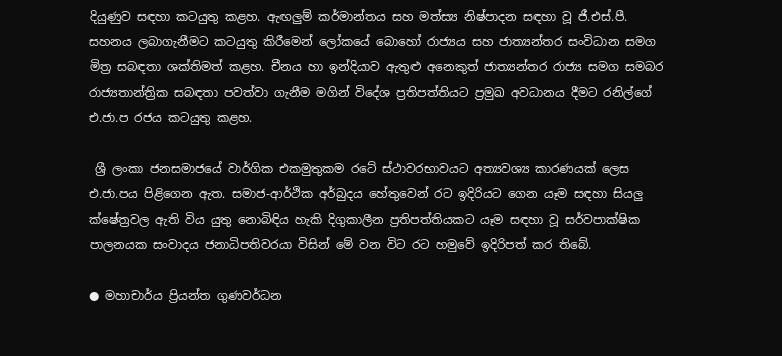දියුණුව සඳහා කටයුතු කළහ. ඇඟලුම් කර්මාන්තය සහ මත්ස්‍ය නිෂ්පාදන සඳහා වූ ජී.එස්.පී. සහනය ලබාගැනීමට කටයුතු කිරීමෙන් ලෝකයේ බොහෝ රාජ්‍යය සහ ජාත්‍යන්තර සංවිධාන සමග මිත්‍ර සබඳතා ශක්තිමත් කළහ. චීනය හා ඉන්දියාව ඇතුළු අනෙකුත් ජාත්‍යන්තර රාජ්‍ය සමග සමබර රාජ්‍යතාන්ත්‍රික සබඳතා පවත්වා ගැනීම මගින් විදේශ ප්‍රතිපත්තියට ප්‍රමුඛ අවධානය දීමට රනිල්ගේ එ.ජා.ප රජය කටයුතු කළහ.

 ශ්‍රී ලංකා ජනසමාජයේ වාර්ගික එකමුතුකම රටේ ස්ථාවරභාවයට අත්‍යවශ්‍ය කාරණයක් ලෙස එ.ජා.පය පිළිගෙන ඇත. සමාජ-ආර්ථික අර්බුදය හේතුවෙන් රට ඉදිරියට ගෙන යෑම සඳහා සියලු ක්ෂේත්‍රවල ඇති විය යුතු නොබිඳිය හැකි දිගුකාලීන ප්‍රතිපත්තියකට යෑම සඳහා වූ සර්වපාක්ෂික පාලනයක සංවාදය ජනාධිපතිවරයා විසින් මේ වන විට රට හමුවේ ඉදිරිපත් කර තිබේ.

● මහාචාර්ය ප්‍රියන්ත ගුණවර්ධන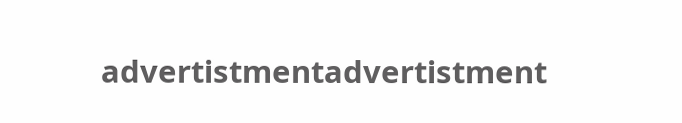advertistmentadvertistment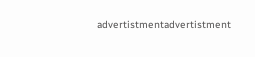advertistmentadvertistment